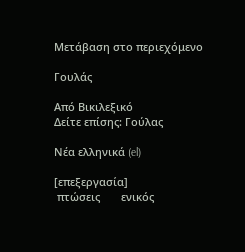Μετάβαση στο περιεχόμενο

Γουλάς

Από Βικιλεξικό
Δείτε επίσης: Γούλας

Νέα ελληνικά (el)

[επεξεργασία]
 πτώσεις       ενικός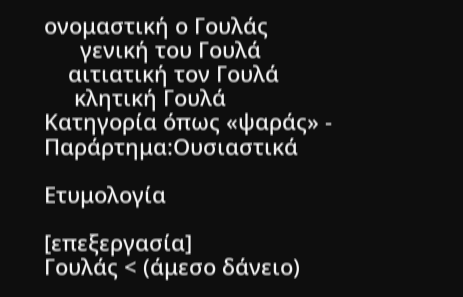ονομαστική ο Γουλάς
      γενική του Γουλά
    αιτιατική τον Γουλά
     κλητική Γουλά
Κατηγορία όπως «ψαράς» - Παράρτημα:Ουσιαστικά

Ετυμολογία

[επεξεργασία]
Γουλάς < (άμεσο δάνειο)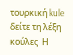τουρκική kule  δείτε τη λέξη κούλες  Η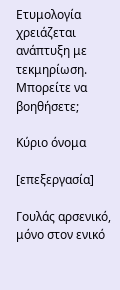Ετυμολογία χρειάζεται ανάπτυξη με τεκμηρίωση. Μπορείτε να βοηθήσετε;

Κύριο όνομα

[επεξεργασία]

Γουλάς αρσενικό, μόνο στον ενικό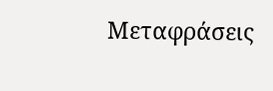Μεταφράσεις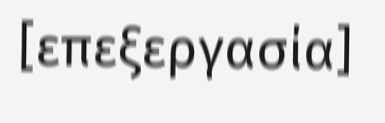[επεξεργασία]